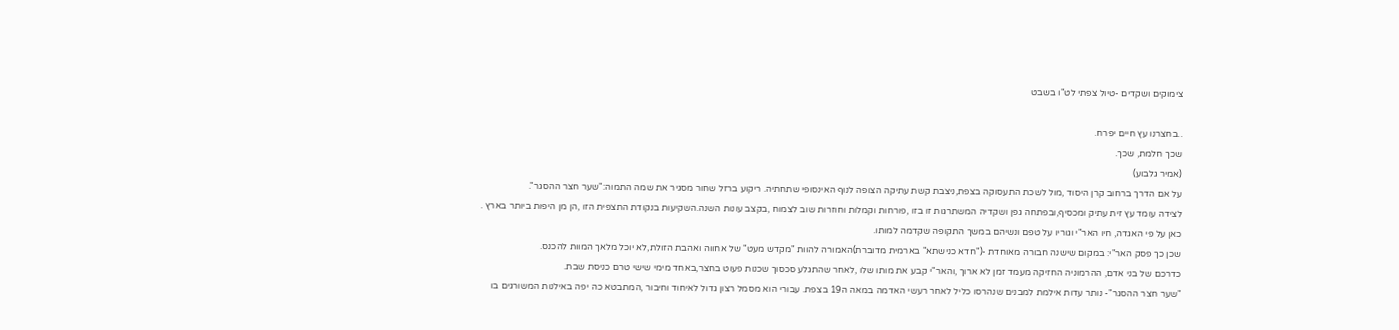צימוקים ושקדים -טיול צפתי לט"ו בשבט

..בחצרנו עץ חיים יפרח.
שכך חלמת, שכך.
(אמיר גלבוע)
על אם הדרך ברחוב קרן היסוד ,מול לשכת התעסוקה בצפת,ניצבת קשת עתיקה הצופה לנוף האינסופי שתחתיה. ריקוע ברזל שחור מסגיר את שמה התמוה:"שער חצר ההסגר".
לצידה עומד עץ זית עתיק ומכסיף,ובפתחה גפן ושקדיה המשתרגות זו בזו ,פורחות וקמלות וחוזרות שוב לצמוח ,בקצב עונות השנה.השקיעות בנקודת התצפית הזו ,הן מן היפות ביותר בארץ .
כאן על פי האגדה, חיו האר"י וגוריו על טפם ונשיהם במשך התקופה שקדמה למותו.
שכן כך פסק האר"י: במקום שישנה חבורה מאוחדת -("חדא כנישתא" בארמית מדוברת)האמורה להוות "מקדש מעט" של אחווה ואהבת הזולת,לא יוכל מלאך המוות להכנס.
כדרכם של בני אדם, ההרמוניה החזיקה מעמד זמן לא ארוך ,והאר"י קבע את מותו שלו ,לאחר שהתגלע סכסוך שכנות פעוט בחצר,באחד מימי שישי טרם כניסת שבת.
"שער חצר ההסגר"- נותר עדות אילמת למבנים שנהרסו כליל לאחר רעשי האדמה במאה ה19 בצפת. עבורי הוא מסמל רצון גדול לאיחוד וחיבור ,המתבטא כה יפה באילנות המשורגים בו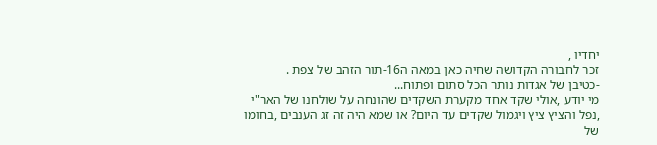יחדיו ,
זכר לחבורה הקדושה שחיה כאן במאה ה16-תור הזהב של צפת .
-כטיבן של אגדות נותר הכל סתום ופתוח...
מי יודע ,אולי שקד אחד מקערת השקדים שהונחה על שולחנו של האר"י ,נפל והציץ ציץ ויגמול שקדים עד היום? או שמא היה זה זג הענבים ,בחומו של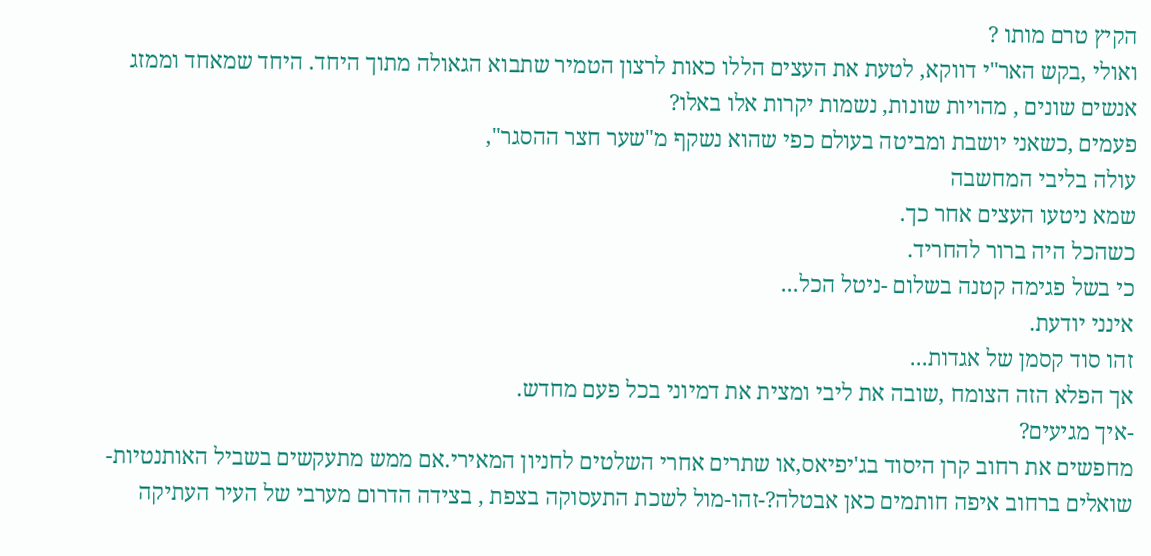הקיץ טרם מותו ?
ואולי ,בקש האר"י דווקא, לטעת את העצים הללו כאות לרצון הטמיר שתבוא הגאולה מתוך היחד. היחד שמאחד וממזג אנשים שונים , מהויות שונות, נשמות יקרות אלו באלו?
פעמים ,כשאני יושבת ומביטה בעולם כפי שהוא נשקף מ"שער חצר ההסגר",
עולה בליבי המחשבה
שמא ניטעו העצים אחר כך.
כשהכל היה ברור להחריד.
כי בשל פגימה קטנה בשלום -ניטל הכל...
אינני יודעת.
זהו סוד קסמן של אגדות...
אך הפלא הזה הצומח ,שובה את ליבי ומצית את דמיוני בכל פעם מחדש.
-איך מגיעים?
מחפשים את רחוב קרן היסוד בג'יפיאס,או שתרים אחרי השלטים לחניון המאירי.אם ממש מתעקשים בשביל האותנטיות-שואלים ברחוב איפה חותמים כאן אבטלה?-זהו-מול לשכת התעסוקה בצפת , בצידה הדרום מערבי של העיר העתיקה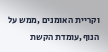וקריית האומנים ,ממש על הנוף,עומדת הקשת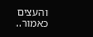והעצים כאמור..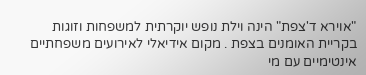"אוירא ד'צפת" הינה וילת נופש יוקרתית למשפחות וזוגות בקריית האומנים בצפת . מקום אידיאלי לאירועים משפחתיים אינטימיים עם מי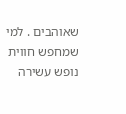שאוהבים . למי שמחפש חווית נופש עשירה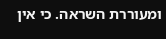ומעוררת השראה. כי אין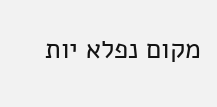מקום נפלא יות